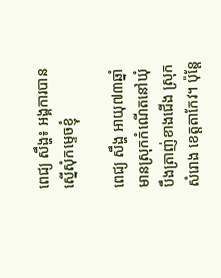ពេជ្យ សឹង្ហ៖ អង្គការបានស្នើសុំកម្ទេចខ្ញុំ

ពេជ្យ សឹង្ហ អាយុ៧៣ឆ្នាំ មានស្រុកកំណើតនៅឃុំបឹងត្រាញ់ខាងជើង ស្រុកសំរោង ខេត្តតាកែវ។ ប៉ុន្តែ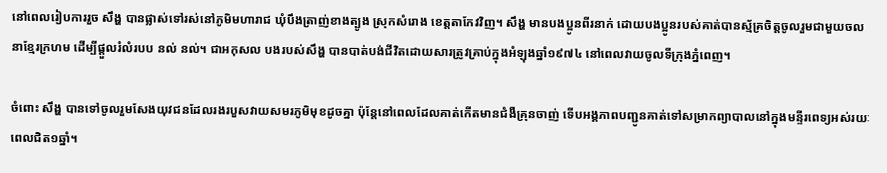នៅពេលរៀបការរួច សឹង្ហ បានផ្លាស់ទៅរស់នៅភូមិមហារាជ ឃុំបឹងត្រាញ់ខាងត្បូង ស្រុកសំរោង ខេត្តតាកែវវិញ។ សឹង្ហ មានបងប្អូនពីរនាក់ ដោយបងប្អូនរបស់គាត់បានស្ម័គ្រចិត្តចូលរួមជាមួយចលនាខ្មែរក្រហម ដើម្បីផ្ដួលរំលំរបប នល់ នល់។ ជាអកុសល បងរបស់សឹង្ហ បានបាត់បង់ជីវិតដោយសារត្រូវគ្រាប់ក្នុងអំឡុងឆ្នាំ១៩៧៤ នៅពេលវាយចូលទីក្រុងភ្នំពេញ។

ចំពោះ សឹង្ហ បានទៅចូលរួមសែងយុវជនដែលរងរបួសវាយសមរភូមិមុខដូចគ្នា ប៉ុន្តែនៅពេលដែលគាត់កើតមានជំងឺគ្រុនចាញ់ ទើបអង្គភាពបញ្ជូនគាត់ទៅសម្រាកព្យាបាលនៅក្នុងមន្ទីរពេទ្យអស់រយៈពេលជិត១ឆ្នាំ។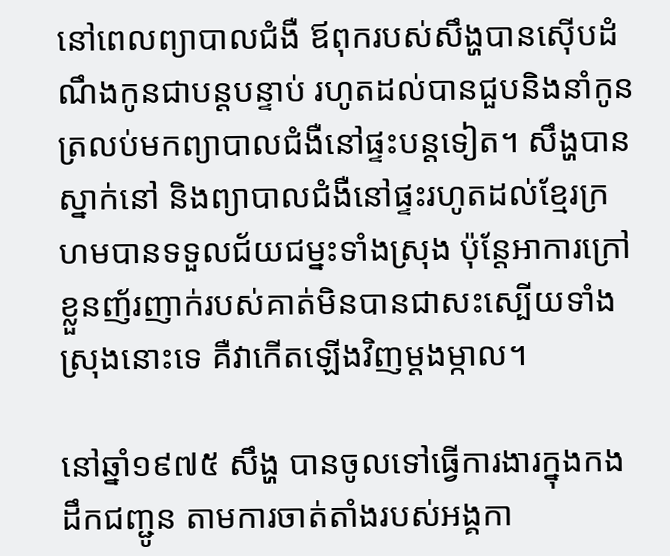នៅពេលព្យាបាលជំងឺ ឪពុករបស់សឹង្ហបានស៊ើបដំណឹងកូនជាបន្តបន្ទាប់ រហូតដល់បានជួបនិងនាំកូនត្រលប់មកព្យាបាលជំងឺនៅផ្ទះបន្តទៀត។ សឹង្ហបានស្នាក់នៅ និងព្យាបាលជំងឺនៅផ្ទះរហូតដល់ខ្មែរក្រហមបានទទួលជ័យជម្នះទាំងស្រុង ប៉ុន្តែអាការក្រៅខ្លួនញ័រញាក់របស់គាត់មិនបានជាសះស្បើយទាំងស្រុងនោះទេ គឺវាកើតឡើងវិញម្ដងម្កាល។

នៅឆ្នាំ១៩៧៥ សឹង្ហ បានចូលទៅធ្វើការងារក្នុងកងដឹកជញ្ជូន តាមការចាត់តាំងរបស់អង្គកា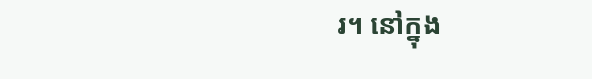រ។ នៅក្នុង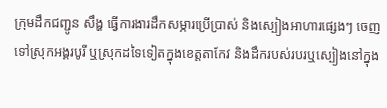ក្រុមដឹកជញ្ជូន សឹង្ហ ធ្វើការងារដឹកសម្ភារប្រើប្រាស់ និងស្បៀងអាហារផ្សេងៗ ចេញទៅស្រុកអង្គរបូរី ឬស្រុកដទៃទៀតក្នុងខេត្តតាកែវ និងដឹករបស់របរឬស្បៀងនៅក្នុង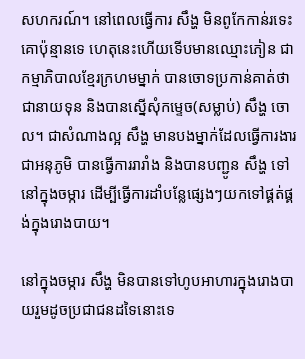សហករណ៍។ នៅពេលធ្វើការ សឹង្ហ មិនពូកែកាន់រទេះគោប៉ុន្មានទេ ហេតុនេះហើយទើបមានឈ្មោះភៀន ជាកម្មាភិបាលខ្មែរក្រហមម្នាក់ បានចោទប្រកាន់គាត់ថាជានាយទុន និងបានស្នើសុំកម្ទេច(សម្លាប់) សឹង្ហ ចោល។ ជាសំណាងល្អ សឹង្ហ មានបងម្នាក់ដែលធ្វើការងារជាអនុភូមិ បានធ្វើការរារាំង និងបានបញ្ជូន សឹង្ហ ទៅនៅក្នុងចម្ការ ដើម្បីធ្វើការដាំបន្លែផ្សេងៗយកទៅផ្គត់ផ្គង់ក្នុងរោងបាយ។

នៅក្នុងចម្ការ សឹង្ហ មិនបានទៅហូបអាហារក្នុងរោងបាយរួមដូចប្រជាជនដទៃនោះទេ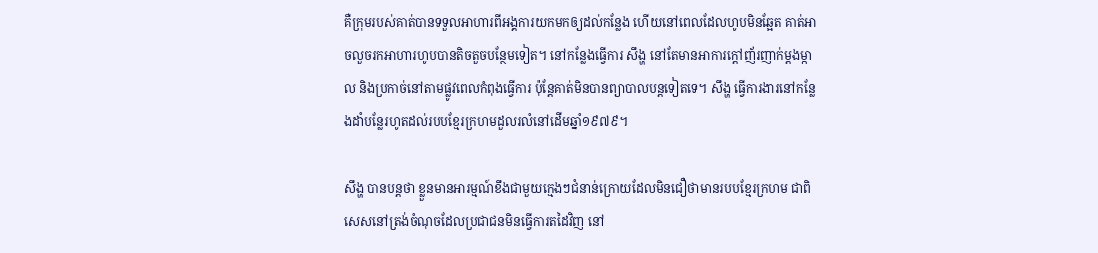គឺក្រុមរបស់គាត់បានទទួលអាហារពីអង្គការយកមកឲ្យដល់កន្លែង ហើយនៅពេលដែលហូបមិនឆ្អែត គាត់អាចលួចរកអាហារហូបបានតិចតួចបន្ថែមទៀត។ នៅកន្លែងធ្វើការ សឹង្ហ នៅតែមានអាការក្ដៅញ័រញាក់ម្ដងម្កាល និងប្រកាច់នៅតាមផ្លូវពេលកំពុងធ្វើការ ប៉ុន្តែគាត់មិនបានព្យាបាលបន្តទៀតទេ។ សឹង្ហ ធ្វើការងារនៅកន្លែងដាំបន្លែរហូតដល់របបខ្មែរក្រហមដួលរលំនៅដើមឆ្នាំ១៩៧៩។

សឹង្ហ បានបន្តថា ខ្លួនមានអារម្មណ៍ខឹងជាមួយក្មេងៗជំនាន់ក្រោយដែលមិនជឿថាមានរបបខ្មែរក្រហម ជាពិសេសនៅត្រង់ចំណុចដែលប្រជាជនមិនធ្វើការតដៃវិញ នៅ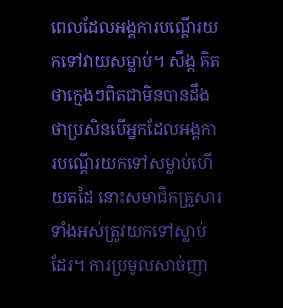ពេលដែលអង្គការបណ្ដើរយកទៅវាយសម្លាប់។ សឹង្ដ គិតថាក្មេងៗពិតជាមិនបានដឹងថាប្រសិនបើអ្នកដែលអង្គការបណ្ដើរយកទៅសម្លាប់ហើយតដៃ នោះសមាជិកគ្រួសារទាំងអស់ត្រូវយកទៅស្លាប់ដែរ។ ការប្រមូលសាច់ញា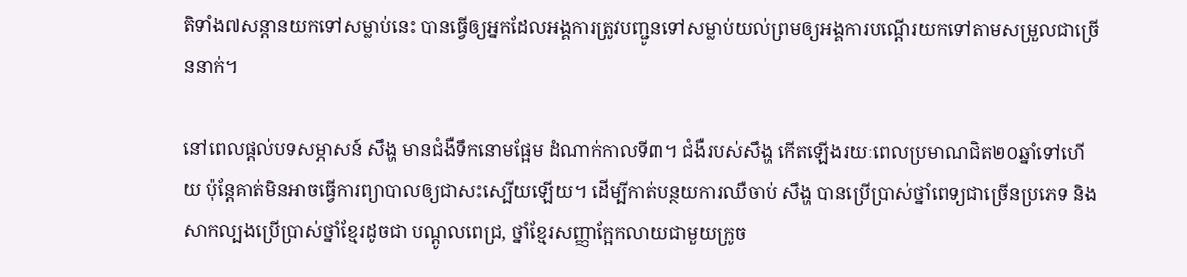តិទាំង៧សន្ដានយកទៅសម្លាប់នេះ បានធ្វើឲ្យអ្នកដែលអង្គការត្រូវបញ្ជូនទៅសម្លាប់យល់ព្រមឲ្យអង្គការបណ្ដើរយកទៅតាមសម្រួលជាច្រើននាក់។

នៅពេលផ្ដល់បទសម្ភាសន៍ សឹង្ហ មានជំងឺទឹកនោមផ្អែម ដំណាក់កាលទី៣។ ជំងឺរបស់សឹង្ហ កើតឡើងរយៈពេលប្រមាណជិត២០ឆ្នាំទៅហើយ ប៉ុន្តែគាត់មិនអាចធ្វើការព្យាបាលឲ្យជាសះស្បើយឡើយ។ ដើម្បីកាត់បន្ថយការឈឺចាប់ សឹង្ហ បានប្រើប្រាស់ថ្នាំពេទ្យជាច្រើនប្រភេទ និងសាកល្បងប្រើប្រាស់ថ្នាំខ្មែរដូចជា បណ្ដូលពេជ្រ, ថ្នាំខ្មែរសញ្ញាក្អែកលាយជាមួយក្រូច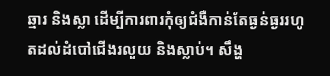ឆ្មារ និងស្លា ដើម្បីការពារកុំឲ្យជំងឺកាន់តែធ្ងន់ធ្ងររហូតដល់ដំបៅជើងរលួយ និងស្លាប់។ សឹង្ហ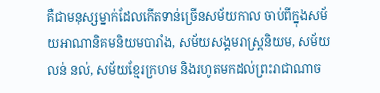គឺជាមនុស្សម្នាក់ដែលកើតទាន់ច្រើនសម័យកាល ចាប់ពីក្នុងសម័យអាណានិគមនិយមបារាំង, សម័យសង្គមរាស្រ្ដនិយម, សម័យ លន់ នល់, សម័យខ្មែរក្រហម និងរហូតមកដល់ព្រះរាជាណាច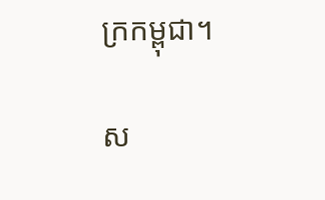ក្រកម្ពុជា។

ស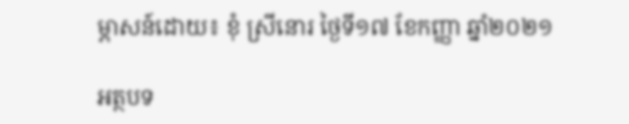ម្ភាសន៍ដោយ៖ ខុំ ស្រីនោរ ថ្ងៃទី១៧ ខែកញ្ញា ឆ្នាំ២០២១

អត្ថបទ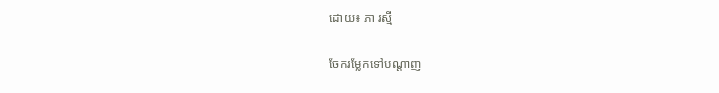ដោយ៖ ភា រស្មី

ចែករម្លែកទៅបណ្តាញ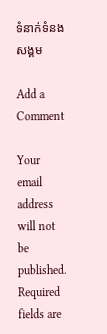ទំនាក់ទំនងសង្គម

Add a Comment

Your email address will not be published. Required fields are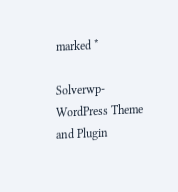marked *

Solverwp- WordPress Theme and Plugin